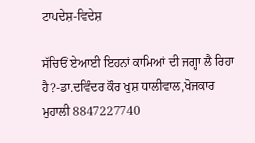ਟਾਪਦੇਸ਼-ਵਿਦੇਸ਼

ਸੱਚਿਓਂ ਏਆਈ ਇਹਨਾਂ ਕਾਮਿਆਂ ਦੀ ਜਗ੍ਹਾ ਲੈ ਰਿਹਾ ਹੈ?-ਡਾ.ਦਵਿੰਦਰ ਕੌਰ ਖੁਸ਼ ਧਾਲੀਵਾਲ,ਖੋਜਕਾਰ ਮੁਹਾਲੀ 8847227740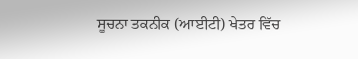ਸੂਚਨਾ ਤਕਨੀਕ (ਆਈਟੀ) ਖੇਤਰ ਵਿੱਚ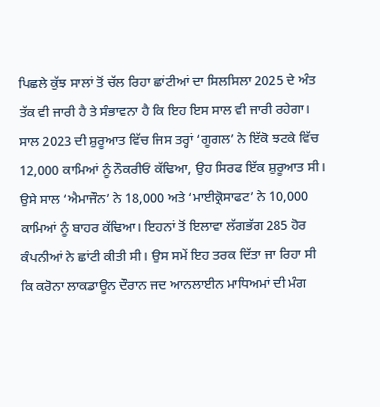ਪਿਛਲੇ ਕੁੱਝ ਸਾਲਾਂ ਤੋਂ ਚੱਲ ਰਿਹਾ ਛਾਂਟੀਆਂ ਦਾ ਸਿਲਸਿਲਾ 2025 ਦੇ ਅੰਤ ਤੱਕ ਵੀ ਜਾਰੀ ਹੈ ਤੇ ਸੰਭਾਵਨਾ ਹੈ ਕਿ ਇਹ ਇਸ ਸਾਲ ਵੀ ਜਾਰੀ ਰਹੇਗਾ। ਸਾਲ 2023 ਦੀ ਸ਼ੁਰੂਆਤ ਵਿੱਚ ਜਿਸ ਤਰ੍ਹਾਂ ‘ਗੂਗਲ’ ਨੇ ਇੱਕੋ ਝਟਕੇ ਵਿੱਚ 12,000 ਕਾਮਿਆਂ ਨੂੰ ਨੌਕਰੀਓਂ ਕੱਢਿਆ, ਉਹ ਸਿਰਫ ਇੱਕ ਸ਼ੁਰੂਆਤ ਸੀ। ਉਸੇ ਸਾਲ ‘ਐਮਾਜੌਨ’ ਨੇ 18,000 ਅਤੇ ‘ਮਾਈਕ੍ਰੋਸਾਫਟ’ ਨੇ 10,000 ਕਾਮਿਆਂ ਨੂੰ ਬਾਹਰ ਕੱਢਿਆ। ਇਹਨਾਂ ਤੋਂ ਇਲਾਵਾ ਲੱਗਭੱਗ 285 ਹੋਰ ਕੰਪਨੀਆਂ ਨੇ ਛਾਂਟੀ ਕੀਤੀ ਸੀ। ਉਸ ਸਮੇਂ ਇਹ ਤਰਕ ਦਿੱਤਾ ਜਾ ਰਿਹਾ ਸੀ ਕਿ ਕਰੋਨਾ ਲਾਕਡਾਊਨ ਦੌਰਾਨ ਜਦ ਆਨਲਾਈਨ ਮਾਧਿਅਮਾਂ ਦੀ ਮੰਗ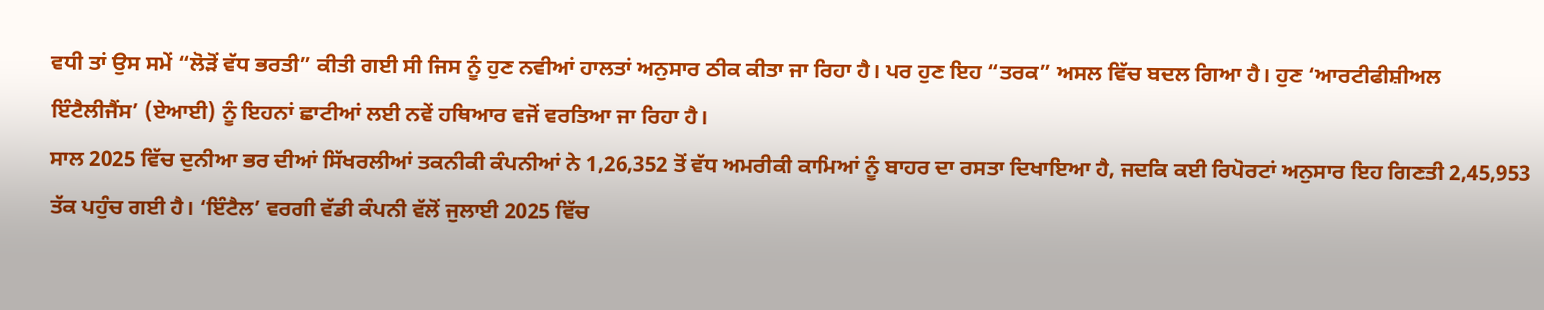ਵਧੀ ਤਾਂ ਉਸ ਸਮੇਂ “ਲੋੜੋਂ ਵੱਧ ਭਰਤੀ” ਕੀਤੀ ਗਈ ਸੀ ਜਿਸ ਨੂੰ ਹੁਣ ਨਵੀਆਂ ਹਾਲਤਾਂ ਅਨੁਸਾਰ ਠੀਕ ਕੀਤਾ ਜਾ ਰਿਹਾ ਹੈ। ਪਰ ਹੁਣ ਇਹ “ਤਰਕ” ਅਸਲ ਵਿੱਚ ਬਦਲ ਗਿਆ ਹੈ। ਹੁਣ ‘ਆਰਟੀਫੀਸ਼ੀਅਲ ਇੰਟੈਲੀਜੈਂਸ’ (ਏਆਈ) ਨੂੰ ਇਹਨਾਂ ਛਾਟੀਆਂ ਲਈ ਨਵੇਂ ਹਥਿਆਰ ਵਜੋਂ ਵਰਤਿਆ ਜਾ ਰਿਹਾ ਹੈ।
ਸਾਲ 2025 ਵਿੱਚ ਦੁਨੀਆ ਭਰ ਦੀਆਂ ਸਿੱਖਰਲੀਆਂ ਤਕਨੀਕੀ ਕੰਪਨੀਆਂ ਨੇ 1,26,352 ਤੋਂ ਵੱਧ ਅਮਰੀਕੀ ਕਾਮਿਆਂ ਨੂੰ ਬਾਹਰ ਦਾ ਰਸਤਾ ਦਿਖਾਇਆ ਹੈ, ਜਦਕਿ ਕਈ ਰਿਪੋਰਟਾਂ ਅਨੁਸਾਰ ਇਹ ਗਿਣਤੀ 2,45,953 ਤੱਕ ਪਹੁੰਚ ਗਈ ਹੈ। ‘ਇੰਟੈਲ’ ਵਰਗੀ ਵੱਡੀ ਕੰਪਨੀ ਵੱਲੋਂ ਜੁਲਾਈ 2025 ਵਿੱਚ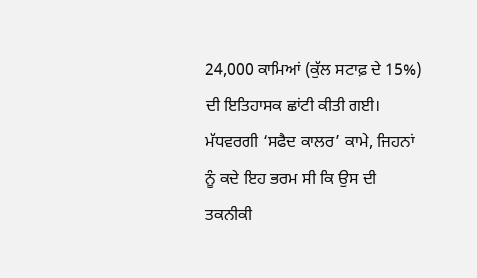24,000 ਕਾਮਿਆਂ (ਕੁੱਲ ਸਟਾਫ਼ ਦੇ 15%) ਦੀ ਇਤਿਹਾਸਕ ਛਾਂਟੀ ਕੀਤੀ ਗਈ। ਮੱਧਵਰਗੀ ‘ਸਫੈਦ ਕਾਲਰ’ ਕਾਮੇ, ਜਿਹਨਾਂ ਨੂੰ ਕਦੇ ਇਹ ਭਰਮ ਸੀ ਕਿ ਉਸ ਦੀ ਤਕਨੀਕੀ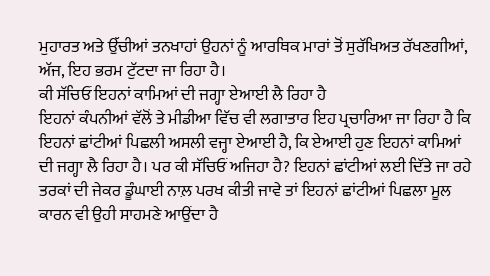ਮੁਹਾਰਤ ਅਤੇ ਉੱਚੀਆਂ ਤਨਖਾਹਾਂ ਉਹਨਾਂ ਨੂੰ ਆਰਥਿਕ ਮਾਰਾਂ ਤੋਂ ਸੁਰੱਖਿਅਤ ਰੱਖਣਗੀਆਂ, ਅੱਜ, ਇਹ ਭਰਮ ਟੁੱਟਦਾ ਜਾ ਰਿਹਾ ਹੈ।
ਕੀ ਸੱਚਿਓਂ ਇਹਨਾਂ ਕਾਮਿਆਂ ਦੀ ਜਗ੍ਹਾ ਏਆਈ ਲੈ ਰਿਹਾ ਹੈ
ਇਹਨਾਂ ਕੰਪਨੀਆਂ ਵੱਲੋਂ ਤੇ ਮੀਡੀਆ ਵਿੱਚ ਵੀ ਲਗਾਤਾਰ ਇਹ ਪ੍ਰਚਾਰਿਆ ਜਾ ਰਿਹਾ ਹੈ ਕਿ ਇਹਨਾਂ ਛਾਂਟੀਆਂ ਪਿਛਲੀ ਅਸਲੀ ਵਜ੍ਹਾ ਏਆਈ ਹੈ, ਕਿ ਏਆਈ ਹੁਣ ਇਹਨਾਂ ਕਾਮਿਆਂ ਦੀ ਜਗ੍ਹਾ ਲੈ ਰਿਹਾ ਹੈ। ਪਰ ਕੀ ਸੱਚਿਓਂ ਅਜਿਹਾ ਹੈ? ਇਹਨਾਂ ਛਾਂਟੀਆਂ ਲਈ ਦਿੱਤੇ ਜਾ ਰਹੇ ਤਰਕਾਂ ਦੀ ਜੇਕਰ ਡੂੰਘਾਈ ਨਾਲ਼ ਪਰਖ ਕੀਤੀ ਜਾਵੇ ਤਾਂ ਇਹਨਾਂ ਛਾਂਟੀਆਂ ਪਿਛਲਾ ਮੂਲ ਕਾਰਨ ਵੀ ਉਹੀ ਸਾਹਮਣੇ ਆਉਂਦਾ ਹੈ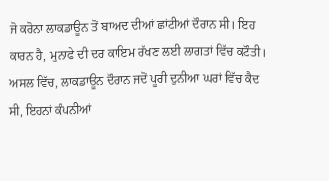ਜੋ ਕਰੋਨਾ ਲਾਕਡਾਊਨ ਤੋਂ ਬਾਅਦ ਦੀਆਂ ਛਾਂਟੀਆਂ ਦੌਰਾਨ ਸੀ। ਇਹ ਕਾਰਨ ਹੈ, ਮੁਨਾਫੇ ਦੀ ਦਰ ਕਾਇਮ ਰੱਖਣ ਲਈ ਲਾਗਤਾਂ ਵਿੱਚ ਕਟੌਤੀ। ਅਸਲ ਵਿੱਚ, ਲਾਕਡਾਊਨ ਦੌਰਾਨ ਜਦੋਂ ਪੂਰੀ ਦੁਨੀਆ ਘਰਾਂ ਵਿੱਚ ਕੈਦ ਸੀ, ਇਹਨਾਂ ਕੰਪਨੀਆਂ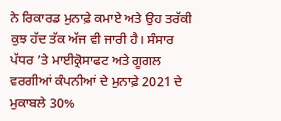ਨੇ ਰਿਕਾਰਡ ਮੁਨਾਫ਼ੇ ਕਮਾਏ ਅਤੇ ਉਹ ਤਰੱਕੀ ਕੁਝ ਹੱਦ ਤੱਕ ਅੱਜ ਵੀ ਜਾਰੀ ਹੈ। ਸੰਸਾਰ ਪੱਧਰ ’ਤੇ ਮਾਈਕ੍ਰੋਸਾਫਟ ਅਤੇ ਗੂਗਲ ਵਰਗੀਆਂ ਕੰਪਨੀਆਂ ਦੇ ਮੁਨਾਫ਼ੇ 2021 ਦੇ ਮੁਕਾਬਲੇ 30%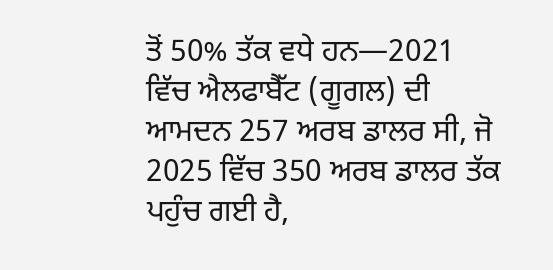ਤੋਂ 50% ਤੱਕ ਵਧੇ ਹਨ—2021 ਵਿੱਚ ਐਲਫਾਬੈੱਟ (ਗੂਗਲ) ਦੀ ਆਮਦਨ 257 ਅਰਬ ਡਾਲਰ ਸੀ, ਜੋ 2025 ਵਿੱਚ 350 ਅਰਬ ਡਾਲਰ ਤੱਕ ਪਹੁੰਚ ਗਈ ਹੈ,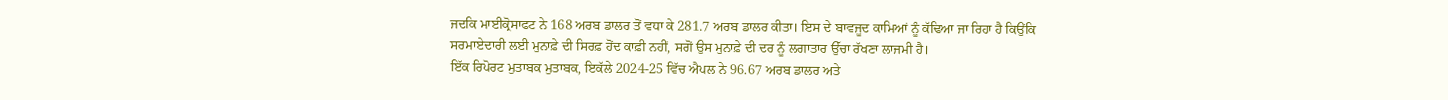ਜਦਕਿ ਮਾਈਕ੍ਰੋਸਾਫਟ ਨੇ 168 ਅਰਬ ਡਾਲਰ ਤੋਂ ਵਧਾ ਕੇ 281.7 ਅਰਬ ਡਾਲਰ ਕੀਤਾ। ਇਸ ਦੇ ਬਾਵਜੂਦ ਕਾਮਿਆਂ ਨੂੰ ਕੱਢਿਆ ਜਾ ਰਿਹਾ ਹੈ ਕਿਉਂਕਿ ਸਰਮਾਏਦਾਰੀ ਲਈ ਮੁਨਾਫ਼ੇ ਦੀ ਸਿਰਫ਼ ਹੋਂਦ ਕਾਫ਼ੀ ਨਹੀਂ, ਸਗੋਂ ਉਸ ਮੁਨਾਫ਼ੇ ਦੀ ਦਰ ਨੂੰ ਲਗਾਤਾਰ ਉੱਚਾ ਰੱਖਣਾ ਲਾਜਮੀ ਹੈ।
ਇੱਕ ਰਿਪੋਰਟ ਮੁਤਾਬਕ ਮੁਤਾਬਕ, ਇਕੱਲੇ 2024-25 ਵਿੱਚ ਐਪਲ ਨੇ 96.67 ਅਰਬ ਡਾਲਰ ਅਤੇ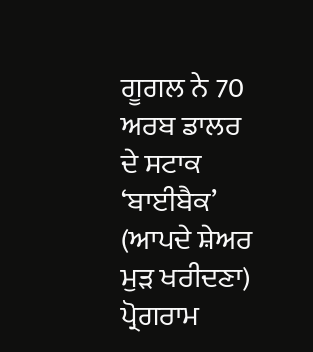ਗੂਗਲ ਨੇ 70 ਅਰਬ ਡਾਲਰ ਦੇ ਸਟਾਕ ‘ਬਾਈਬੈਕ’ (ਆਪਦੇ ਸ਼ੇਅਰ ਮੁੜ ਖਰੀਦਣਾ) ਪ੍ਰੋਗਰਾਮ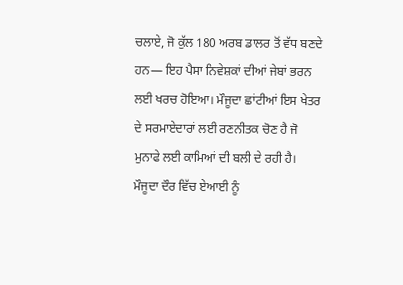ਚਲਾਏ, ਜੋ ਕੁੱਲ 180 ਅਰਬ ਡਾਲਰ ਤੋਂ ਵੱਧ ਬਣਦੇ ਹਨ— ਇਹ ਪੈਸਾ ਨਿਵੇਸ਼ਕਾਂ ਦੀਆਂ ਜੇਬਾਂ ਭਰਨ ਲਈ ਖਰਚ ਹੋਇਆ। ਮੌਜੂਦਾ ਛਾਂਟੀਆਂ ਇਸ ਖੇਤਰ ਦੇ ਸਰਮਾਏਦਾਰਾਂ ਲਈ ਰਣਨੀਤਕ ਚੋਣ ਹੈ ਜੋ ਮੁਨਾਫੇ ਲਈ ਕਾਮਿਆਂ ਦੀ ਬਲੀ ਦੇ ਰਹੀ ਹੈ।
ਮੌਜੂਦਾ ਦੌਰ ਵਿੱਚ ਏਆਈ ਨੂੰ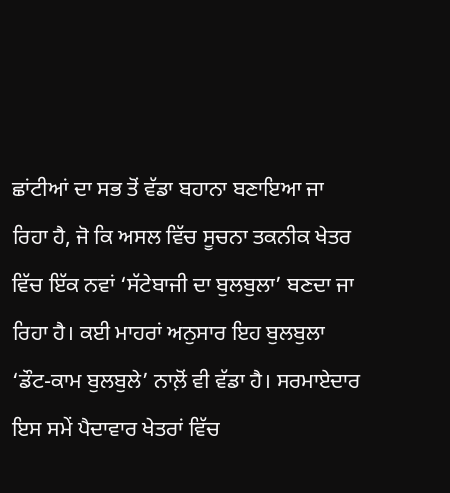ਛਾਂਟੀਆਂ ਦਾ ਸਭ ਤੋਂ ਵੱਡਾ ਬਹਾਨਾ ਬਣਾਇਆ ਜਾ ਰਿਹਾ ਹੈ, ਜੋ ਕਿ ਅਸਲ ਵਿੱਚ ਸੂਚਨਾ ਤਕਨੀਕ ਖੇਤਰ ਵਿੱਚ ਇੱਕ ਨਵਾਂ ‘ਸੱਟੇਬਾਜੀ ਦਾ ਬੁਲਬੁਲਾ’ ਬਣਦਾ ਜਾ ਰਿਹਾ ਹੈ। ਕਈ ਮਾਹਰਾਂ ਅਨੁਸਾਰ ਇਹ ਬੁਲਬੁਲਾ ‘ਡੌਟ-ਕਾਮ ਬੁਲਬੁਲੇ’ ਨਾਲ਼ੋਂ ਵੀ ਵੱਡਾ ਹੈ। ਸਰਮਾਏਦਾਰ ਇਸ ਸਮੇਂ ਪੈਦਾਵਾਰ ਖੇਤਰਾਂ ਵਿੱਚ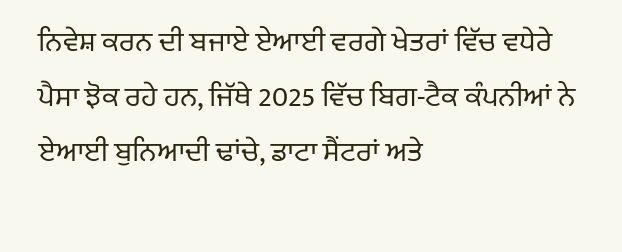ਨਿਵੇਸ਼ ਕਰਨ ਦੀ ਬਜਾਏ ਏਆਈ ਵਰਗੇ ਖੇਤਰਾਂ ਵਿੱਚ ਵਧੇਰੇ ਪੈਸਾ ਝੋਕ ਰਹੇ ਹਨ, ਜਿੱਥੇ 2025 ਵਿੱਚ ਬਿਗ-ਟੈਕ ਕੰਪਨੀਆਂ ਨੇ ਏਆਈ ਬੁਨਿਆਦੀ ਢਾਂਚੇ, ਡਾਟਾ ਸੈਂਟਰਾਂ ਅਤੇ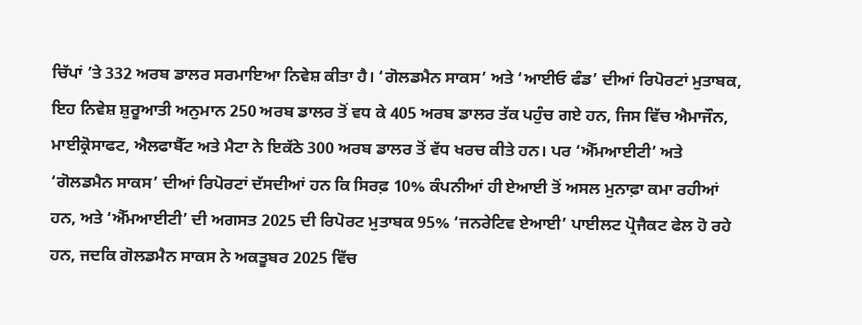ਚਿੱਪਾਂ ’ਤੇ 332 ਅਰਬ ਡਾਲਰ ਸਰਮਾਇਆ ਨਿਵੇਸ਼ ਕੀਤਾ ਹੈ। ‘ਗੋਲਡਮੈਨ ਸਾਕਸ’ ਅਤੇ ‘ਆਈਓ ਫੰਡ’ ਦੀਆਂ ਰਿਪੋਰਟਾਂ ਮੁਤਾਬਕ, ਇਹ ਨਿਵੇਸ਼ ਸ਼ੁਰੂਆਤੀ ਅਨੁਮਾਨ 250 ਅਰਬ ਡਾਲਰ ਤੋਂ ਵਧ ਕੇ 405 ਅਰਬ ਡਾਲਰ ਤੱਕ ਪਹੁੰਚ ਗਏ ਹਨ, ਜਿਸ ਵਿੱਚ ਐਮਾਜੌਨ, ਮਾਈਕ੍ਰੋਸਾਫਟ, ਐਲਫਾਬੈੱਟ ਅਤੇ ਮੈਟਾ ਨੇ ਇਕੱਠੇ 300 ਅਰਬ ਡਾਲਰ ਤੋਂ ਵੱਧ ਖਰਚ ਕੀਤੇ ਹਨ। ਪਰ ‘ਐੱਮਆਈਟੀ’ ਅਤੇ ‘ਗੋਲਡਮੈਨ ਸਾਕਸ’ ਦੀਆਂ ਰਿਪੋਰਟਾਂ ਦੱਸਦੀਆਂ ਹਨ ਕਿ ਸਿਰਫ਼ 10% ਕੰਪਨੀਆਂ ਹੀ ਏਆਈ ਤੋਂ ਅਸਲ ਮੁਨਾਫ਼ਾ ਕਮਾ ਰਹੀਆਂ ਹਨ, ਅਤੇ ‘ਐੱਮਆਈਟੀ’ ਦੀ ਅਗਸਤ 2025 ਦੀ ਰਿਪੋਰਟ ਮੁਤਾਬਕ 95% ‘ਜਨਰੇਟਿਵ ਏਆਈ’ ਪਾਈਲਟ ਪ੍ਰੋਜੈਕਟ ਫੇਲ ਹੋ ਰਹੇ ਹਨ, ਜਦਕਿ ਗੋਲਡਮੈਨ ਸਾਕਸ ਨੇ ਅਕਤੂਬਰ 2025 ਵਿੱਚ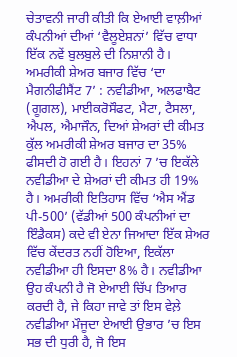ਚੇਤਾਵਨੀ ਜਾਰੀ ਕੀਤੀ ਕਿ ਏਆਈ ਵਾਲ਼ੀਆਂ ਕੰਪਨੀਆਂ ਦੀਆਂ ‘ਵੈਲੂਏਸ਼ਨਾਂ’ ਵਿੱਚ ਵਾਧਾ ਇੱਕ ਨਵੇਂ ਬੁਲਬੁਲੇ ਦੀ ਨਿਸ਼ਾਨੀ ਹੈ।
ਅਮਰੀਕੀ ਸ਼ੇਅਰ ਬਜਾਰ ਵਿੱਚ ‘ਦਾ ਮੈਗਨੀਫੀਸੈਂਟ 7’ : ਨਵੀਡੀਆ, ਅਲਫਾਬੈਟ (ਗੂਗਲ), ਮਾਈਕਰੋਸੌਫਟ, ਮੈਟਾ, ਟੈਸਲਾ, ਐਪਲ, ਐਮਾਜੌਨ, ਦਿਆਂ ਸ਼ੇਅਰਾਂ ਦੀ ਕੀਮਤ ਕੁੱਲ ਅਮਰੀਕੀ ਸ਼ੇਅਰ ਬਜਾਰ ਦਾ 35% ਫੀਸਦੀ ਹੋ ਗਈ ਹੈ। ਇਹਨਾਂ 7 ’ਚ ਇਕੱਲੇ ਨਵੀਡੀਆ ਦੇ ਸ਼ੇਅਰਾਂ ਦੀ ਕੀਮਤ ਹੀ 19% ਹੈ। ਅਮਰੀਕੀ ਇਤਿਹਾਸ ਵਿੱਚ ‘ਐਸ ਐਂਡ ਪੀ-500’ (ਵੱਡੀਆਂ 500 ਕੰਪਨੀਆਂ ਦਾ ਇੰਡੈਕਸ) ਕਦੇ ਵੀ ਏਨਾ ਜਿਆਦਾ ਇੱਕ ਸ਼ੇਅਰ ਵਿੱਚ ਕੇਂਦਰਤ ਨਹੀਂ ਹੋਇਆ, ਇਕੱਲਾ ਨਵੀਡੀਆ ਹੀ ਇਸਦਾ 8% ਹੈ। ਨਵੀਡੀਆ ਉਹ ਕੰਪਨੀ ਹੈ ਜੋ ਏਆਈ ਚਿੱਪ ਤਿਆਰ ਕਰਦੀ ਹੈ, ਜੇ ਕਿਹਾ ਜਾਵੇ ਤਾਂ ਇਸ ਵੇਲ਼ੇ ਨਵੀਡੀਆ ਮੌਜੂਦਾ ਏਆਈ ਉਭਾਰ ’ਚ ਇਸ ਸਭ ਦੀ ਧੁਰੀ ਹੈ, ਜੋ ਇਸ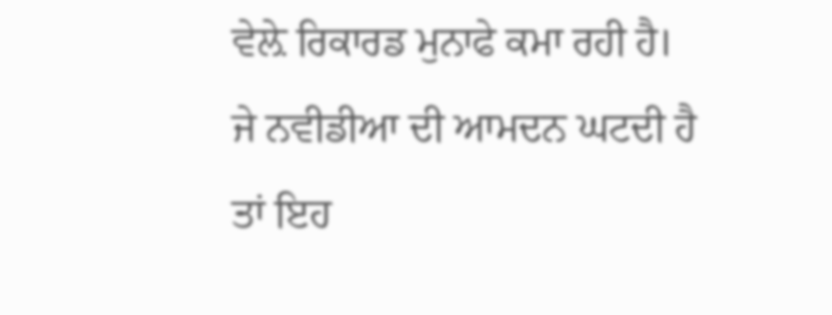ਵੇਲ਼ੇ ਰਿਕਾਰਡ ਮੁਨਾਫੇ ਕਮਾ ਰਹੀ ਹੈ। ਜੇ ਨਵੀਡੀਆ ਦੀ ਆਮਦਨ ਘਟਦੀ ਹੈ ਤਾਂ ਇਹ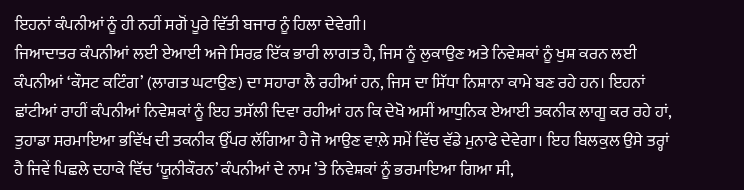ਇਹਨਾਂ ਕੰਪਨੀਆਂ ਨੂੰ ਹੀ ਨਹੀਂ ਸਗੋਂ ਪੂਰੇ ਵਿੱਤੀ ਬਜਾਰ ਨੂੰ ਹਿਲਾ ਦੇਵੇਗੀ।
ਜਿਆਦਾਤਰ ਕੰਪਨੀਆਂ ਲਈ ਏਆਈ ਅਜੇ ਸਿਰਫ਼ ਇੱਕ ਭਾਰੀ ਲਾਗਤ ਹੈ, ਜਿਸ ਨੂੰ ਲੁਕਾਉਣ ਅਤੇ ਨਿਵੇਸ਼ਕਾਂ ਨੂੰ ਖੁਸ਼ ਕਰਨ ਲਈ ਕੰਪਨੀਆਂ ‘ਕੌਸਟ ਕਟਿੰਗ’ (ਲਾਗਤ ਘਟਾਉਣ) ਦਾ ਸਹਾਰਾ ਲੈ ਰਹੀਆਂ ਹਨ, ਜਿਸ ਦਾ ਸਿੱਧਾ ਨਿਸ਼ਾਨਾ ਕਾਮੇ ਬਣ ਰਹੇ ਹਨ। ਇਹਨਾਂ ਛਾਂਟੀਆਂ ਰਾਹੀਂ ਕੰਪਨੀਆਂ ਨਿਵੇਸ਼ਕਾਂ ਨੂੰ ਇਹ ਤਸੱਲੀ ਦਿਵਾ ਰਹੀਆਂ ਹਨ ਕਿ ਦੇਖੋ ਅਸੀਂ ਆਧੁਨਿਕ ਏਆਈ ਤਕਨੀਕ ਲਾਗੂ ਕਰ ਰਹੇ ਹਾਂ, ਤੁਹਾਡਾ ਸਰਮਾਇਆ ਭਵਿੱਖ ਦੀ ਤਕਨੀਕ ਉੱਪਰ ਲੱਗਿਆ ਹੈ ਜੋ ਆਉਣ ਵਾਲ਼ੇ ਸਮੇਂ ਵਿੱਚ ਵੱਡੇ ਮੁਨਾਫੇ ਦੇਵੇਗਾ। ਇਹ ਬਿਲਕੁਲ ਉਸੇ ਤਰ੍ਹਾਂ ਹੈ ਜਿਵੇਂ ਪਿਛਲੇ ਦਹਾਕੇ ਵਿੱਚ ‘ਯੂਨੀਕੌਰਨ’ ਕੰਪਨੀਆਂ ਦੇ ਨਾਮ ’ਤੇ ਨਿਵੇਸ਼ਕਾਂ ਨੂੰ ਭਰਮਾਇਆ ਗਿਆ ਸੀ,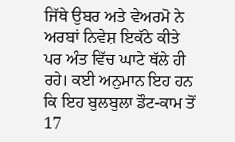ਜਿੱਥੇ ਉਬਰ ਅਤੇ ਵੇਅਰਮੋ ਨੇ ਅਰਬਾਂ ਨਿਵੇਸ਼ ਇਕੱਠੇ ਕੀਤੇ ਪਰ ਅੰਤ ਵਿੱਚ ਘਾਟੇ ਥੱਲੇ ਹੀ ਰਹੇ। ਕਈ ਅਨੁਮਾਨ ਇਹ ਹਨ ਕਿ ਇਹ ਬੁਲਬੁਲਾ ਡੌਟ-ਕਾਮ ਤੋਂ 17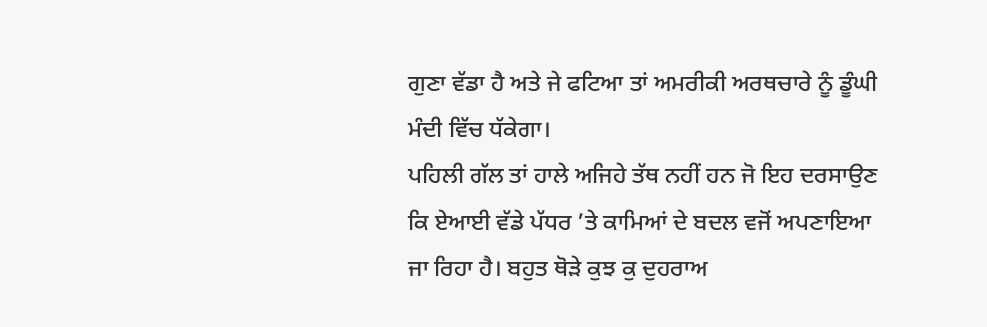ਗੁਣਾ ਵੱਡਾ ਹੈ ਅਤੇ ਜੇ ਫਟਿਆ ਤਾਂ ਅਮਰੀਕੀ ਅਰਥਚਾਰੇ ਨੂੰ ਡੂੰਘੀ ਮੰਦੀ ਵਿੱਚ ਧੱਕੇਗਾ।
ਪਹਿਲੀ ਗੱਲ ਤਾਂ ਹਾਲੇ ਅਜਿਹੇ ਤੱਥ ਨਹੀਂ ਹਨ ਜੋ ਇਹ ਦਰਸਾਉਣ ਕਿ ਏਆਈ ਵੱਡੇ ਪੱਧਰ ’ਤੇ ਕਾਮਿਆਂ ਦੇ ਬਦਲ ਵਜੋਂ ਅਪਣਾਇਆ ਜਾ ਰਿਹਾ ਹੈ। ਬਹੁਤ ਥੋੜੇ ਕੁਝ ਕੁ ਦੁਹਰਾਅ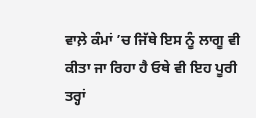ਵਾਲ਼ੇ ਕੰਮਾਂ ’ਚ ਜਿੱਥੇ ਇਸ ਨੂੰ ਲਾਗੂ ਵੀ ਕੀਤਾ ਜਾ ਰਿਹਾ ਹੈ ਓਥੇ ਵੀ ਇਹ ਪੂਰੀ ਤਰ੍ਹਾਂ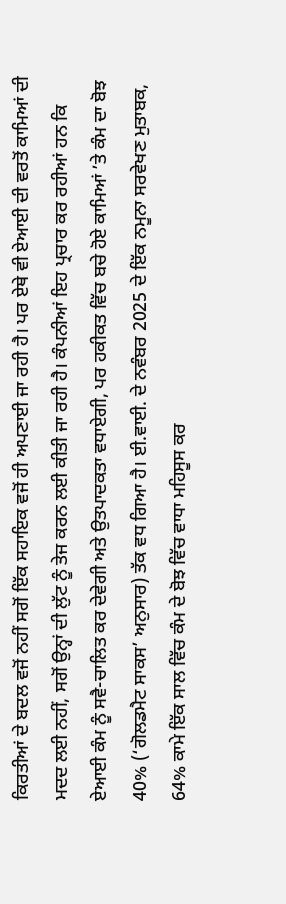ਕਿਰਤੀਆਂ ਦੇ ਬਦਲ ਵਜੋਂ ਨਹੀਂ ਸਗੋਂ ਇੱਕ ਸਹਾਇਕ ਵਜੋਂ ਹੀ ਅਪਣਾਈ ਜਾ ਰਹੀ ਹੈ। ਪਰ ਏਥੇ ਵੀ ਏਆਈ ਦੀ ਵਰਤੋਂ ਕਾਮਿਆਂ ਦੀ ਮਦਦ ਲਈ ਨਹੀਂ, ਸਗੋਂ ਉਨ੍ਹਾਂ ਦੀ ਲੁੱਟ ਨੂੰ ਤੇਜ ਕਰਨ ਲਈ ਕੀਤੀ ਜਾ ਰਹੀ ਹੈ। ਕੰਪਨੀਆਂ ਇਹ ਪ੍ਰਚਾਰ ਕਰ ਰਹੀਆਂ ਹਨ ਕਿ ਏਆਈ ਕੰਮ ਨੂੰ ਸਵੈ-ਚਾਲਿਤ ਕਰ ਦੇਵੇਗੀ ਅਤੇ ਉਤਪਾਦਕਤਾ ਵਧਾਏਗੀ, ਪਰ ਹਕੀਕਤ ਵਿੱਚ ਬਚੇ ਹੋਏ ਕਾਮਿਆਂ ’ਤੇ ਕੰਮ ਦਾ ਬੋਝ 40% (‘ਗੋਲਡਮੈਟ ਸਾਕਸ’ ਅਨੁਸਾਰ) ਤੱਕ ਵਧ ਗਿਆ ਹੈ। ਈ.ਵਾਈ. ਦੇ ਨਵੰਬਰ 2025 ਦੇ ਇੱਕ ਨਮੂਨਾ ਸਰਵੇਖਣ ਮੁਤਾਬਕ, 64% ਕਾਮੇ ਇੱਕ ਸਾਲ ਵਿੱਚ ਕੰਮ ਦੇ ਬੋਝ ਵਿੱਚ ਵਾਧਾ ਮਹਿਸੂਸ ਕਰ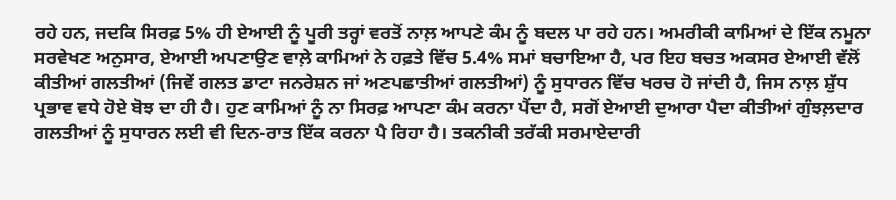ਰਹੇ ਹਨ, ਜਦਕਿ ਸਿਰਫ਼ 5% ਹੀ ਏਆਈ ਨੂੰ ਪੂਰੀ ਤਰ੍ਹਾਂ ਵਰਤੋਂ ਨਾਲ਼ ਆਪਣੇ ਕੰਮ ਨੂੰ ਬਦਲ ਪਾ ਰਹੇ ਹਨ। ਅਮਰੀਕੀ ਕਾਮਿਆਂ ਦੇ ਇੱਕ ਨਮੂਨਾ ਸਰਵੇਖਣ ਅਨੁਸਾਰ, ਏਆਈ ਅਪਣਾਉਣ ਵਾਲ਼ੇ ਕਾਮਿਆਂ ਨੇ ਹਫ਼ਤੇ ਵਿੱਚ 5.4% ਸਮਾਂ ਬਚਾਇਆ ਹੈ, ਪਰ ਇਹ ਬਚਤ ਅਕਸਰ ਏਆਈ ਵੱਲੋਂ ਕੀਤੀਆਂ ਗਲਤੀਆਂ (ਜਿਵੇਂ ਗਲਤ ਡਾਟਾ ਜਨਰੇਸ਼ਨ ਜਾਂ ਅਣਪਛਾਤੀਆਂ ਗਲਤੀਆਂ) ਨੂੰ ਸੁਧਾਰਨ ਵਿੱਚ ਖਰਚ ਹੋ ਜਾਂਦੀ ਹੈ, ਜਿਸ ਨਾਲ਼ ਸ਼ੁੱਧ ਪ੍ਰਭਾਵ ਵਧੇ ਹੋਏ ਬੋਝ ਦਾ ਹੀ ਹੈ। ਹੁਣ ਕਾਮਿਆਂ ਨੂੰ ਨਾ ਸਿਰਫ਼ ਆਪਣਾ ਕੰਮ ਕਰਨਾ ਪੈਂਦਾ ਹੈ, ਸਗੋਂ ਏਆਈ ਦੁਆਰਾ ਪੈਦਾ ਕੀਤੀਆਂ ਗੁੰਝਲ਼ਦਾਰ ਗਲਤੀਆਂ ਨੂੰ ਸੁਧਾਰਨ ਲਈ ਵੀ ਦਿਨ-ਰਾਤ ਇੱਕ ਕਰਨਾ ਪੈ ਰਿਹਾ ਹੈ। ਤਕਨੀਕੀ ਤਰੱਕੀ ਸਰਮਾਏਦਾਰੀ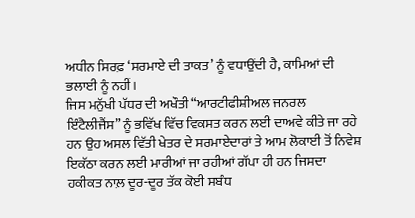ਅਧੀਨ ਸਿਰਫ਼ ‘ਸਰਮਾਏ ਦੀ ਤਾਕਤ’ ਨੂੰ ਵਧਾਉਂਦੀ ਹੈ, ਕਾਮਿਆਂ ਦੀ ਭਲਾਈ ਨੂੰ ਨਹੀਂ।
ਜਿਸ ਮਨੁੱਖੀ ਪੱਧਰ ਦੀ ਅਖੌਤੀ “ਆਰਟੀਫੀਸ਼ੀਅਲ ਜਨਰਲ ਇੰਟੈਲੀਜੈਂਸ” ਨੂੰ ਭਵਿੱਖ ਵਿੱਚ ਵਿਕਸਤ ਕਰਨ ਲਈ ਦਾਅਵੇ ਕੀਤੇ ਜਾ ਰਹੇ ਹਨ ਉਹ ਅਸਲ ਵਿੱਤੀ ਖੇਤਰ ਦੇ ਸਰਮਾਏਦਾਰਾਂ ਤੇ ਆਮ ਲੋਕਾਈ ਤੋਂ ਨਿਵੇਸ਼ ਇਕੱਠਾ ਕਰਨ ਲਈ ਮਾਰੀਆਂ ਜਾ ਰਹੀਆਂ ਗੱਪਾ ਹੀ ਹਨ ਜਿਸਦਾ ਹਕੀਕਤ ਨਾਲ਼ ਦੂਰ-ਦੂਰ ਤੱਕ ਕੋਈ ਸਬੰਧ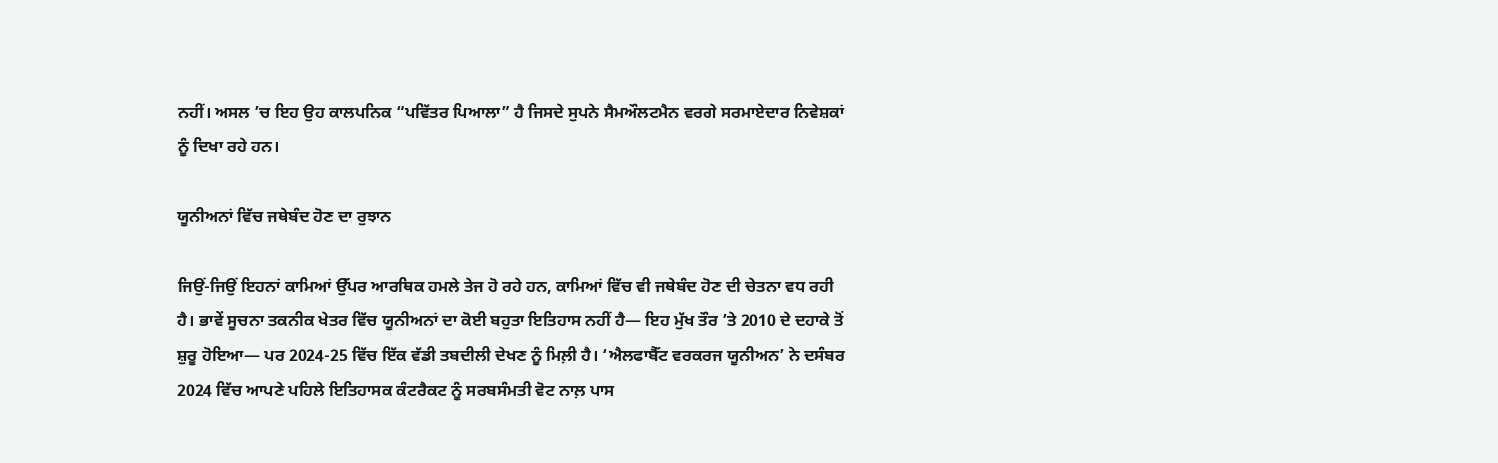ਨਹੀਂ। ਅਸਲ ’ਚ ਇਹ ਉਹ ਕਾਲਪਨਿਕ “ਪਵਿੱਤਰ ਪਿਆਲਾ” ਹੈ ਜਿਸਦੇ ਸੁਪਨੇ ਸੈਮਔਲਟਮੈਨ ਵਰਗੇ ਸਰਮਾਏਦਾਰ ਨਿਵੇਸ਼ਕਾਂ ਨੂੰ ਦਿਖਾ ਰਹੇ ਹਨ।

ਯੂਨੀਅਨਾਂ ਵਿੱਚ ਜਥੇਬੰਦ ਹੋਣ ਦਾ ਰੁਝਾਨ

ਜਿਉਂ-ਜਿਉਂ ਇਹਨਾਂ ਕਾਮਿਆਂ ਉੱਪਰ ਆਰਥਿਕ ਹਮਲੇ ਤੇਜ ਹੋ ਰਹੇ ਹਨ, ਕਾਮਿਆਂ ਵਿੱਚ ਵੀ ਜਥੇਬੰਦ ਹੋਣ ਦੀ ਚੇਤਨਾ ਵਧ ਰਹੀ ਹੈ। ਭਾਵੇਂ ਸੂਚਨਾ ਤਕਨੀਕ ਖੇਤਰ ਵਿੱਚ ਯੂਨੀਅਨਾਂ ਦਾ ਕੋਈ ਬਹੁਤਾ ਇਤਿਹਾਸ ਨਹੀਂ ਹੈ— ਇਹ ਮੁੱਖ ਤੌਰ ’ਤੇ 2010 ਦੇ ਦਹਾਕੇ ਤੋਂ ਸ਼ੁਰੂ ਹੋਇਆ— ਪਰ 2024-25 ਵਿੱਚ ਇੱਕ ਵੱਡੀ ਤਬਦੀਲੀ ਦੇਖਣ ਨੂੰ ਮਿਲ਼ੀ ਹੈ। ‘ਐਲਫਾਬੈੱਟ ਵਰਕਰਜ ਯੂਨੀਅਨ’ ਨੇ ਦਸੰਬਰ 2024 ਵਿੱਚ ਆਪਣੇ ਪਹਿਲੇ ਇਤਿਹਾਸਕ ਕੰਟਰੈਕਟ ਨੂੰ ਸਰਬਸੰਮਤੀ ਵੋਟ ਨਾਲ਼ ਪਾਸ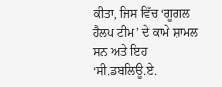ਕੀਤਾ, ਜਿਸ ਵਿੱਚ ‘ਗੂਗਲ ਹੈਲਪ ਟੀਮ’ ਦੇ ਕਾਮੇ ਸ਼ਾਮਲ ਸਨ ਅਤੇ ਇਹ ‘ਸੀ.ਡਬਲਿਊ.ਏ.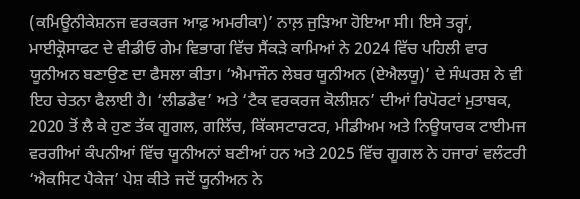(ਕਮਿਊਨੀਕੇਸ਼ਨਜ ਵਰਕਰਜ ਆਫ਼ ਅਮਰੀਕਾ)’ ਨਾਲ਼ ਜੁੜਿਆ ਹੋਇਆ ਸੀ। ਇਸੇ ਤਰ੍ਹਾਂ, ਮਾਈਕ੍ਰੋਸਾਫਟ ਦੇ ਵੀਡੀਓ ਗੇਮ ਵਿਭਾਗ ਵਿੱਚ ਸੈਂਕੜੇ ਕਾਮਿਆਂ ਨੇ 2024 ਵਿੱਚ ਪਹਿਲੀ ਵਾਰ ਯੂਨੀਅਨ ਬਣਾਉਣ ਦਾ ਫੈਸਲਾ ਕੀਤਾ। ‘ਐਮਾਜੌਨ ਲੇਬਰ ਯੂਨੀਅਨ (ਏਐਲਯੂ)’ ਦੇ ਸੰਘਰਸ਼ ਨੇ ਵੀ ਇਹ ਚੇਤਨਾ ਫੈਲਾਈ ਹੈ। ‘ਲੀਡਡੈਵ’ ਅਤੇ ‘ਟੈਕ ਵਰਕਰਜ ਕੋਲੀਸ਼ਨ’ ਦੀਆਂ ਰਿਪੋਰਟਾਂ ਮੁਤਾਬਕ, 2020 ਤੋਂ ਲੈ ਕੇ ਹੁਣ ਤੱਕ ਗੂਗਲ, ਗਲਿੱਚ, ਕਿੱਕਸਟਾਰਟਰ, ਮੀਡੀਅਮ ਅਤੇ ਨਿਊਯਾਰਕ ਟਾਈਮਜ ਵਰਗੀਆਂ ਕੰਪਨੀਆਂ ਵਿੱਚ ਯੂਨੀਅਨਾਂ ਬਣੀਆਂ ਹਨ ਅਤੇ 2025 ਵਿੱਚ ਗੂਗਲ ਨੇ ਹਜਾਰਾਂ ਵਲੰਟਰੀ ‘ਐਕਸਿਟ ਪੈਕੇਜ’ ਪੇਸ਼ ਕੀਤੇ ਜਦੋਂ ਯੂਨੀਅਨ ਨੇ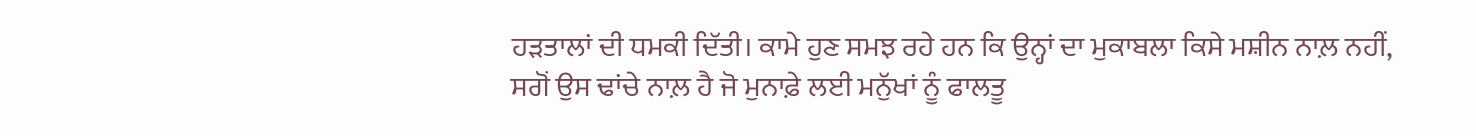ਹੜਤਾਲਾਂ ਦੀ ਧਮਕੀ ਦਿੱਤੀ। ਕਾਮੇ ਹੁਣ ਸਮਝ ਰਹੇ ਹਨ ਕਿ ਉਨ੍ਹਾਂ ਦਾ ਮੁਕਾਬਲਾ ਕਿਸੇ ਮਸ਼ੀਨ ਨਾਲ਼ ਨਹੀਂ, ਸਗੋਂ ਉਸ ਢਾਂਚੇ ਨਾਲ਼ ਹੈ ਜੋ ਮੁਨਾਫ਼ੇ ਲਈ ਮਨੁੱਖਾਂ ਨੂੰ ਫਾਲਤੂ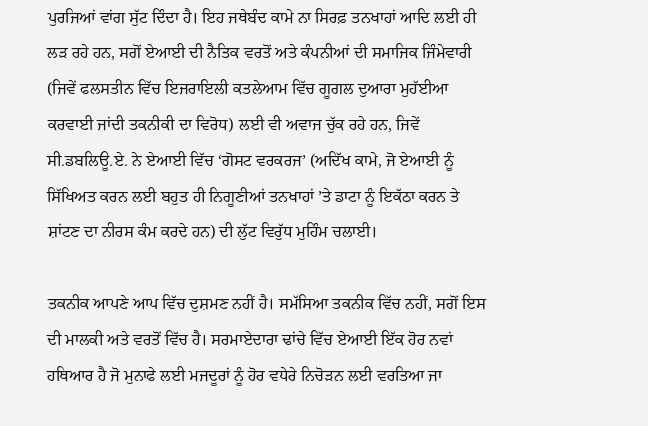ਪੁਰਜਿਆਂ ਵਾਂਗ ਸੁੱਟ ਦਿੰਦਾ ਹੈ। ਇਹ ਜਥੇਬੰਦ ਕਾਮੇ ਨਾ ਸਿਰਫ਼ ਤਨਖਾਹਾਂ ਆਦਿ ਲਈ ਹੀ ਲੜ ਰਹੇ ਹਨ, ਸਗੋਂ ਏਆਈ ਦੀ ਨੈਤਿਕ ਵਰਤੋਂ ਅਤੇ ਕੰਪਨੀਆਂ ਦੀ ਸਮਾਜਿਕ ਜਿੰਮੇਵਾਰੀ (ਜਿਵੇਂ ਫਲਸਤੀਨ ਵਿੱਚ ਇਜਰਾਇਲੀ ਕਤਲੇਆਮ ਵਿੱਚ ਗੂਗਲ ਦੁਆਰਾ ਮੁਹੱਈਆ ਕਰਵਾਈ ਜਾਂਦੀ ਤਕਨੀਕੀ ਦਾ ਵਿਰੋਧ) ਲਈ ਵੀ ਅਵਾਜ ਚੁੱਕ ਰਹੇ ਹਨ, ਜਿਵੇਂ ਸੀ.ਡਬਲਿਊ.ਏ. ਨੇ ਏਆਈ ਵਿੱਚ ‘ਗੋਸਟ ਵਰਕਰਜ’ (ਅਦਿੱਖ ਕਾਮੇ, ਜੋ ਏਆਈ ਨੂੰ ਸਿੱਖਿਅਤ ਕਰਨ ਲਈ ਬਹੁਤ ਹੀ ਨਿਗੂਣੀਆਂ ਤਨਖਾਹਾਂ ’ਤੇ ਡਾਟਾ ਨੂੰ ਇਕੱਠਾ ਕਰਨ ਤੇ ਸ਼ਾਂਟਣ ਦਾ ਨੀਰਸ ਕੰਮ ਕਰਦੇ ਹਨ) ਦੀ ਲੁੱਟ ਵਿਰੁੱਧ ਮੁਹਿੰਮ ਚਲਾਈ।

ਤਕਨੀਕ ਆਪਣੇ ਆਪ ਵਿੱਚ ਦੁਸ਼ਮਣ ਨਹੀਂ ਹੈ। ਸਮੱਸਿਆ ਤਕਨੀਕ ਵਿੱਚ ਨਹੀਂ, ਸਗੋਂ ਇਸ ਦੀ ਮਾਲਕੀ ਅਤੇ ਵਰਤੋਂ ਵਿੱਚ ਹੈ। ਸਰਮਾਏਦਾਰਾ ਢਾਂਚੇ ਵਿੱਚ ਏਆਈ ਇੱਕ ਹੋਰ ਨਵਾਂ ਹਥਿਆਰ ਹੈ ਜੋ ਮੁਨਾਫੇ ਲਈ ਮਜਦੂਰਾਂ ਨੂੰ ਹੋਰ ਵਧੇਰੇ ਨਿਚੋੜਨ ਲਈ ਵਰਤਿਆ ਜਾ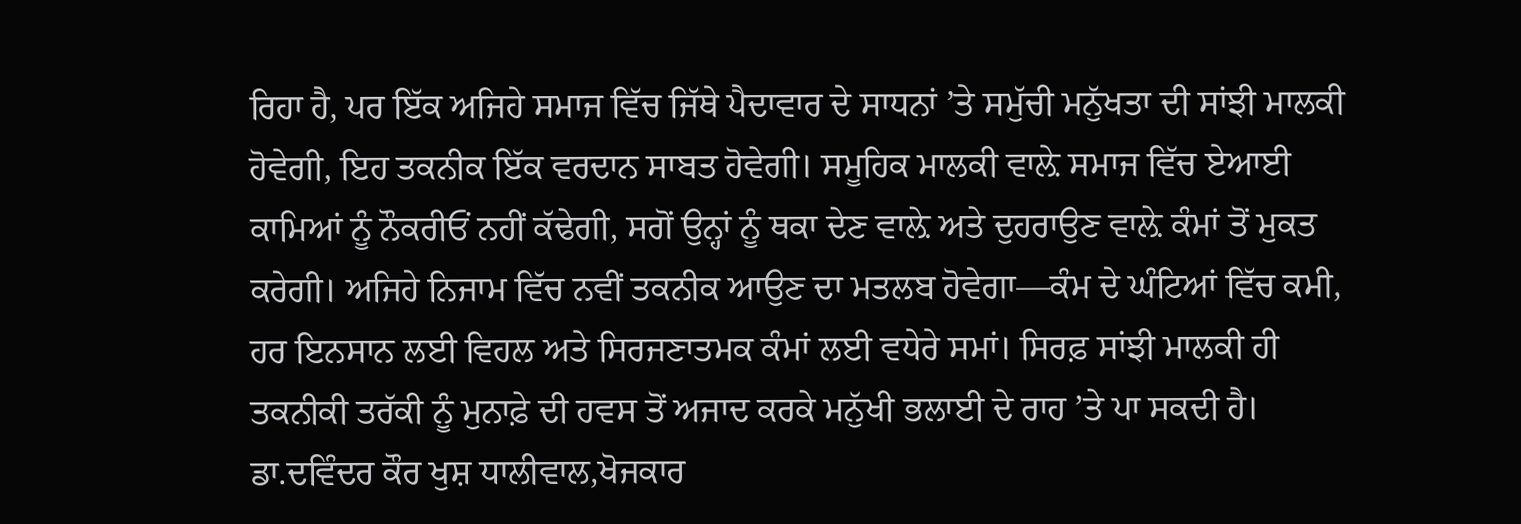ਰਿਹਾ ਹੈ, ਪਰ ਇੱਕ ਅਜਿਹੇ ਸਮਾਜ ਵਿੱਚ ਜਿੱਥੇ ਪੈਦਾਵਾਰ ਦੇ ਸਾਧਨਾਂ ’ਤੇ ਸਮੁੱਚੀ ਮਨੁੱਖਤਾ ਦੀ ਸਾਂਝੀ ਮਾਲਕੀ ਹੋਵੇਗੀ, ਇਹ ਤਕਨੀਕ ਇੱਕ ਵਰਦਾਨ ਸਾਬਤ ਹੋਵੇਗੀ। ਸਮੂਹਿਕ ਮਾਲਕੀ ਵਾਲ਼ੇ ਸਮਾਜ ਵਿੱਚ ਏਆਈ ਕਾਮਿਆਂ ਨੂੰ ਨੌਕਰੀਓਂ ਨਹੀਂ ਕੱਢੇਗੀ, ਸਗੋਂ ਉਨ੍ਹਾਂ ਨੂੰ ਥਕਾ ਦੇਣ ਵਾਲ਼ੇ ਅਤੇ ਦੁਹਰਾਉਣ ਵਾਲ਼ੇ ਕੰਮਾਂ ਤੋਂ ਮੁਕਤ ਕਰੇਗੀ। ਅਜਿਹੇ ਨਿਜਾਮ ਵਿੱਚ ਨਵੀਂ ਤਕਨੀਕ ਆਉਣ ਦਾ ਮਤਲਬ ਹੋਵੇਗਾ—ਕੰਮ ਦੇ ਘੰਟਿਆਂ ਵਿੱਚ ਕਮੀ, ਹਰ ਇਨਸਾਨ ਲਈ ਵਿਹਲ ਅਤੇ ਸਿਰਜਣਾਤਮਕ ਕੰਮਾਂ ਲਈ ਵਧੇਰੇ ਸਮਾਂ। ਸਿਰਫ਼ ਸਾਂਝੀ ਮਾਲਕੀ ਹੀ ਤਕਨੀਕੀ ਤਰੱਕੀ ਨੂੰ ਮੁਨਾਫ਼ੇ ਦੀ ਹਵਸ ਤੋਂ ਅਜਾਦ ਕਰਕੇ ਮਨੁੱਖੀ ਭਲਾਈ ਦੇ ਰਾਹ ’ਤੇ ਪਾ ਸਕਦੀ ਹੈ।
ਡਾ.ਦਵਿੰਦਰ ਕੌਰ ਖੁਸ਼ ਧਾਲੀਵਾਲ,ਖੋਜਕਾਰ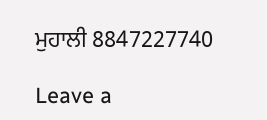ਮੁਹਾਲੀ 8847227740

Leave a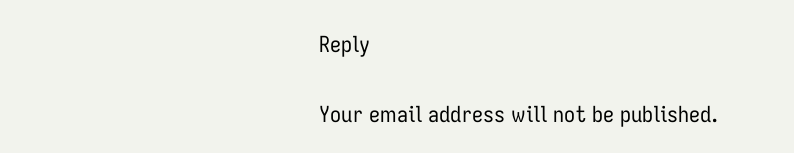Reply

Your email address will not be published.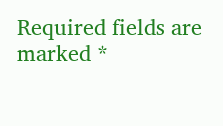Required fields are marked *